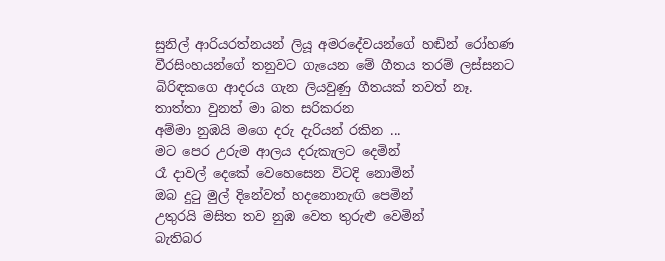සුනිල් ආරියරත්නයන් ලියූ අමරදේවයන්ගේ හඬින් රෝහණ වීරසිංහයන්ගේ තනුවට ගැයෙන මේ ගීතය තරම් ලස්සනට බිරිඳකගෙ ආදරය ගැන ලියවුණු ගීතයක් තවත් නෑ.
තාත්තා වුනත් මා බත සරිකරන
අම්මා නුඹයි මගෙ දරු දැරියන් රකින ...
මට පෙර උරුම ආලය දරුකැලට දෙමින්
රෑ දාවල් දෙකේ වෙහෙසෙන විටදි නොමින්
ඔබ දුටු මුල් දිනේවත් හදනොනැඟි පෙමින්
උතුරයි මසිත තව නුඹ වෙත තුරුළු වෙමින්
බැතිබර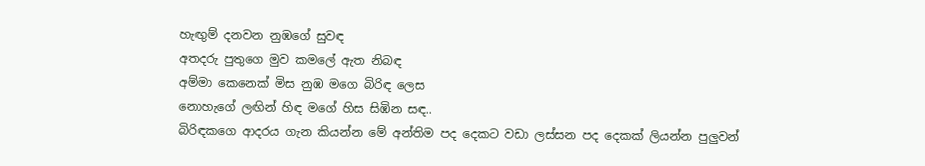හැඟුම් දනවන නුඹගේ සුවඳ
අතදරු පුතුගෙ මුව කමලේ ඇත නිබඳ
අම්මා කෙනෙක් මිස නුඹ මගෙ බිරිඳ ලෙස
නොහැගේ ලඟින් හිඳ මගේ හිස සිඹින සඳ..
බිරිඳකගෙ ආදරය ගැන කියන්න මේ අන්තිම පද දෙකට වඩා ලස්සන පද දෙකක් ලියන්න පුලුවන්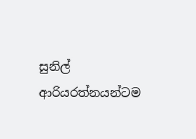සුනිල් ආරියරත්නයන්ටම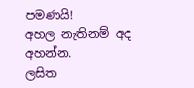පමණයි!
අහල නැතිනම් අද අහන්න.
ලසිත